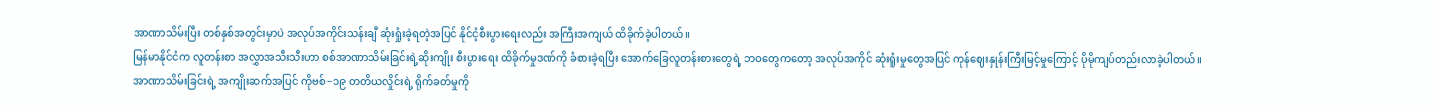အာဏာသိမ်းပြီး တစ်နှစ်အတွင်းမှာပဲ အလုပ်အကိုင်းသန်းချီ ဆုံးရှုံးခဲ့ရတဲ့အပြင် နိုင်ငံ့စီးပွားရေးလည်း အကြီးအကျယ် ထိခိုက်ခဲ့ပါတယ်။
မြန်မာနိုင်ငံက လူတန်းစာ အလွှာအသီးသီးဟာ စစ်အာဏာသိမ်းခြင်းရဲ့ဆိုးကျိုး စီးပွားရေး ထိခိုက်မှုဒဏ်ကို ခံစားခဲ့ရပြီး အောက်ခြေလူတန်းစားတွေရဲ့ ဘဝတွေကတော့ အလုပ်အကိုင် ဆုံးရူံးမှုတွေအပြင် ကုန်ဈေးနှုန်းကြီးမြင့်မှုကြောင့် ပိုမိုကျပ်တည်းလာခဲ့ပါတယ်။
အာဏာသိမ်းခြင်းရဲ့ အကျိုးဆက်အပြင် ကိုဗစ်−၁၉ တတိယလှိုင်းရဲ့ ရိုက်ခတ်မှုကို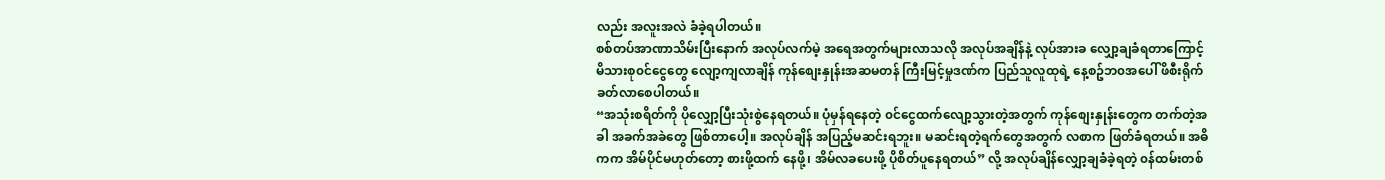လည်း အလူးအလဲ ခံခဲ့ရပါတယ်။
စစ်တပ်အာဏာသိမ်းပြီးနောက် အလုပ်လက်မဲ့ အရေအတွက်များလာသလို အလုပ်အချိန်နဲ့ လုပ်အားခ လျှော့ချခံရတာကြောင့် မိသားစု၀င်ငွေတွေ လျော့ကျလာချိန် ကုန်စျေးနှုန်းအဆမတန် ကြီးမြင့်မှုဒဏ်က ပြည်သူလူထုရဲ့ နေ့စဥ်ဘ၀အပေါ် ဖိစီးရိုက်ခတ်လာစေပါတယ်။
“အသုံးစရိတ်ကို ပိုလျှော့ပြီးသုံးစွဲနေရတယ်။ ပုံမှန်ရနေတဲ့ ၀င်ငွေထက်လျော့သွားတဲ့အတွက် ကုန်စျေးနှုန်းတွေက တက်တဲ့အခါ အခက်အခဲတွေ ဖြစ်တာပေါ့။ အလုပ်ချိန် အပြည့်မဆင်းရဘူး။ မဆင်းရတဲ့ရက်တွေအတွက် လစာက ဖြတ်ခံရတယ်။ အဓိကက အိမ်ပိုင်မဟုတ်တော့ စားဖို့ထက် နေဖို့၊ အိမ်လခပေးဖို့ ပိုစိတ်ပူနေရတယ်” လို့ အလုပ်ချိန်လျှော့ချခံခဲ့ရတဲ့ ၀န်ထမ်းတစ်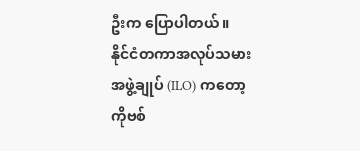ဦးက ပြောပါတယ်။
နိုင်ငံတကာအလုပ်သမားအဖွဲ့ချုပ် (ILO) ကတော့ ကိုဗစ်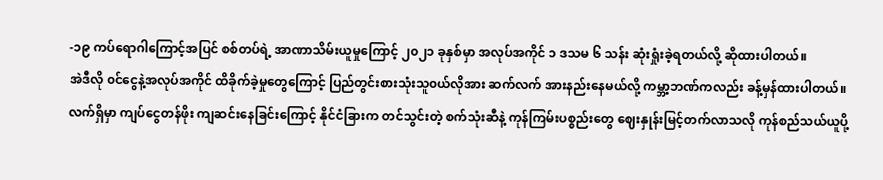-၁၉ ကပ်ရောဂါကြောင့်အပြင် စစ်တပ်ရဲ့ အာဏာသိမ်းယူမှုကြောင့် ၂၀၂၁ ခုနှစ်မှာ အလုပ်အကိုင် ၁ ဒသမ ၆ သန်း ဆုံးရှုံးခဲ့ရတယ်လို့ ဆိုထားပါတယ်။
အဲဒီလို ၀င်ငွေနဲ့အလုပ်အကိုင် ထိခိုက်ခဲ့မှုတွေကြောင့် ပြည်တွင်းစားသုံးသူ၀ယ်လိုအား ဆက်လက် အားနည်းနေမယ်လို့ ကမ္ဘာ့ဘဏ်ကလည်း ခန့်မှန်ထားပါတယ်။
လက်ရှိမှာ ကျပ်ငွေတန်ဖိုး ကျဆင်းနေခြင်းကြောင့် နိုင်ငံခြားက တင်သွင်းတဲ့ စက်သုံးဆီနဲ့ ကုန်ကြမ်းပစ္စည်းတွေ ဈေးနှုန်းမြင့်တက်လာသလို ကုန်စည်သယ်ယူပို့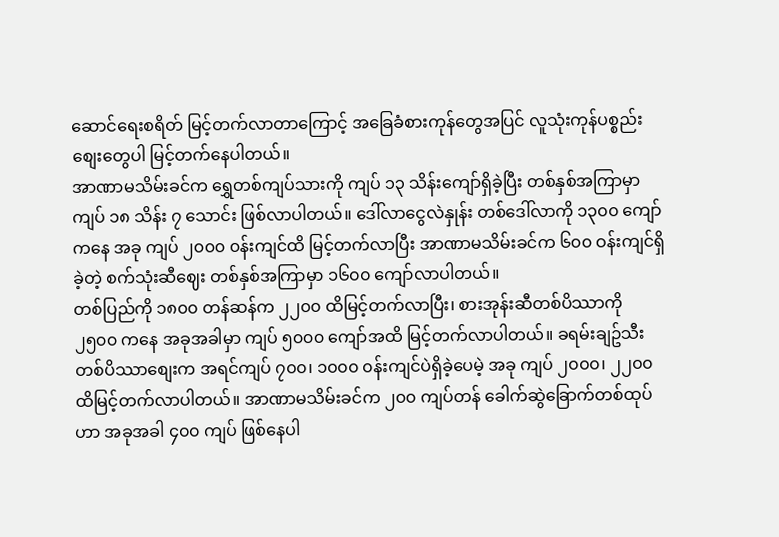ဆောင်ရေးစရိတ် မြင့်တက်လာတာကြောင့် အခြေခံစားကုန်တွေအပြင် လူသုံးကုန်ပစ္စည်းစျေးတွေပါ မြင့်တက်နေပါတယ်။
အာဏာမသိမ်းခင်က ရွှေတစ်ကျပ်သားကို ကျပ် ၁၃ သိန်းကျော်ရှိခဲ့ပြီး တစ်နှစ်အကြာမှာ ကျပ် ၁၈ သိန်း ၇ သောင်း ဖြစ်လာပါတယ်။ ဒေါ်လာငွေလဲနှုန်း တစ်ဒေါ်လာကို ၁၃၀၀ ကျော်ကနေ အခု ကျပ် ၂၀၀၀ ၀န်းကျင်ထိ မြင့်တက်လာပြီး အာဏာမသိမ်းခင်က ၆၀၀ ဝန်းကျင်ရှိခဲ့တဲ့ စက်သုံးဆီဈေး တစ်နှစ်အကြာမှာ ၁၆၀၀ ကျော်လာပါတယ်။
တစ်ပြည်ကို ၁၈၀၀ တန်ဆန်က ၂၂၀၀ ထိမြင့်တက်လာပြီး၊ စားအုန်းဆီတစ်ပိဿာကို ၂၅၀၀ ကနေ အခုအခါမှာ ကျပ် ၅၀၀၀ ကျော်အထိ မြင့်တက်လာပါတယ်။ ခရမ်းချဥ်သီး တစ်ပိဿာစျေးက အရင်ကျပ် ၇၀၀၊ ၁၀၀၀ ၀န်းကျင်ပဲရှိခဲ့ပေမဲ့ အခု ကျပ် ၂၀၀၀၊ ၂၂၀၀ ထိမြင့်တက်လာပါတယ်။ အာဏာမသိမ်းခင်က ၂၀၀ ကျပ်တန် ခေါက်ဆွဲခြောက်တစ်ထုပ်ဟာ အခုအခါ ၄၀၀ ကျပ် ဖြစ်နေပါ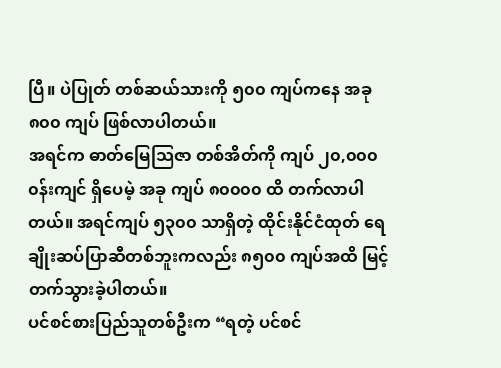ပြီ။ ပဲပြုတ် တစ်ဆယ်သားကို ၅၀၀ ကျပ်ကနေ အခု ၈၀၀ ကျပ် ဖြစ်လာပါတယ်။
အရင်က ဓာတ်မြေသြဇာ တစ်အိတ်ကို ကျပ် ၂၀,၀၀၀ ၀န်းကျင် ရှိပေမဲ့ အခု ကျပ် ၈၀၀၀၀ ထိ တက်လာပါတယ်။ အရင်ကျပ် ၅၃၀၀ သာရှိတဲ့ ထိုင်းနိုင်ငံထုတ် ရေချိုးဆပ်ပြာဆီတစ်ဘူးကလည်း ၈၅၀၀ ကျပ်အထိ မြင့်တက်သွားခဲ့ပါတယ်။
ပင်စင်စားပြည်သူတစ်ဦးက “ရတဲ့ ပင်စင်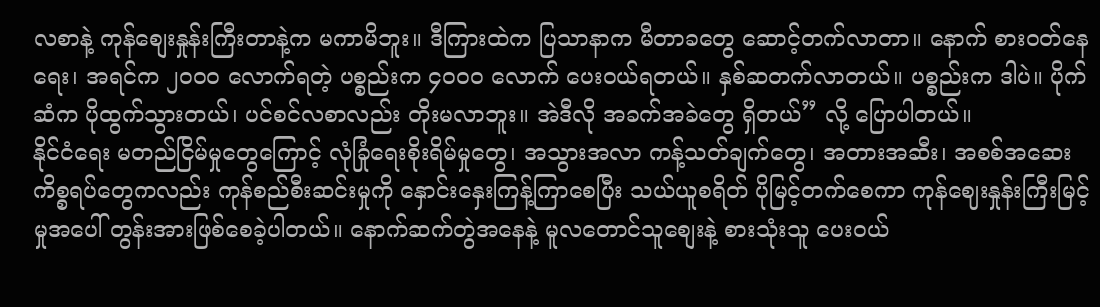လစာနဲ့ ကုန်စျေးနှုန်းကြီးတာနဲ့က မကာမိဘူး။ ဒီကြားထဲက ပြသာနာက မီတာခတွေ ဆောင့်တက်လာတာ။ နောက် စား၀တ်နေရေး၊ အရင်က ၂၀၀၀ လောက်ရတဲ့ ပစ္စည်းက ၄၀၀၀ လောက် ပေး၀ယ်ရတယ်။ နှစ်ဆတက်လာတယ်။ ပစ္စည်းက ဒါပဲ။ ပိုက်ဆံက ပိုထွက်သွားတယ်၊ ပင်စင်လစာလည်း တိုးမလာဘူး။ အဲဒီလို အခက်အခဲတွေ ရှိတယ်” လို့ ပြောပါတယ်။
နိုင်ငံရေး မတည်ငြိမ်မှုတွေကြောင့် လုံခြုံရေးစိုးရိမ်မှုတွေ၊ အသွားအလာ ကန့်သတ်ချက်တွေ၊ အတားအဆီး၊ အစစ်အဆေး ကိစ္စရပ်တွေကလည်း ကုန်စည်စီးဆင်းမှုကို နှောင်းနှေးကြန့်ကြာစေပြီး သယ်ယူစရိတ် ပိုမြင့်တက်စေကာ ကုန်ဈေးနှုန်းကြီးမြင့်မှုအပေါ် တွန်းအားဖြစ်စေခဲ့ပါတယ်။ နောက်ဆက်တွဲအနေနဲ့ မူလတောင်သူစျေးနဲ့ စားသုံးသူ ပေး၀ယ်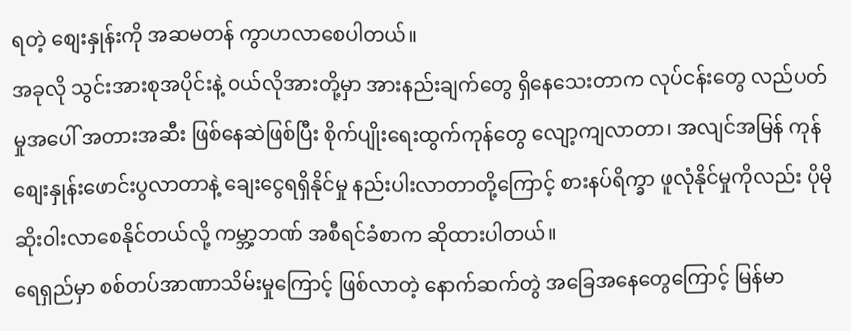ရတဲ့ စျေးနှုန်းကို အဆမတန် ကွာဟလာစေပါတယ်။
အခုလို သွင်းအားစုအပိုင်းနဲ့ ၀ယ်လိုအားတို့မှာ အားနည်းချက်တွေ ရှိနေသေးတာက လုပ်ငန်းတွေ လည်ပတ်မှုအပေါ် အတားအဆီး ဖြစ်နေဆဲဖြစ်ပြီး စိုက်ပျိုးရေးထွက်ကုန်တွေ လျော့ကျလာတာ၊ အလျင်အမြန် ကုန်စျေးနှုန်းဖောင်းပွလာတာနဲ့ ချေးငွေရရှိနိုင်မှု နည်းပါးလာတာတို့ကြောင့် စားနပ်ရိက္ခာ ဖူလုံနိုင်မှုကိုလည်း ပိုမိုဆိုး၀ါးလာစေနိုင်တယ်လို့ ကမ္ဘာ့ဘဏ် အစီရင်ခံစာက ဆိုထားပါတယ်။
ရေရှည်မှာ စစ်တပ်အာဏာသိမ်းမှုကြောင့် ဖြစ်လာတဲ့ နောက်ဆက်တွဲ အခြေအနေတွေကြောင့် မြန်မာ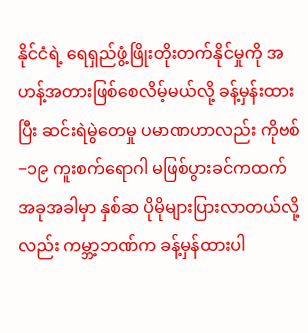နိုင်ငံရဲ့ ရေရှည်ဖွံ့ဖြိုးတိုးတက်နိုင်မှုကို အဟန့်အတားဖြစ်စေလိမ့်မယ်လို့ ခန့်မှန်းထားပြီး ဆင်းရဲမွဲတေမှု ပမာဏဟာလည်း ကိုဗစ်−၁၉ ကူးစက်ရောဂါ မဖြစ်ပွားခင်ကထက် အခုအခါမှာ နှစ်ဆ ပိုမိုများပြားလာတယ်လို့လည်း ကမ္ဘာ့ဘဏ်က ခန့်မှန်ထားပါ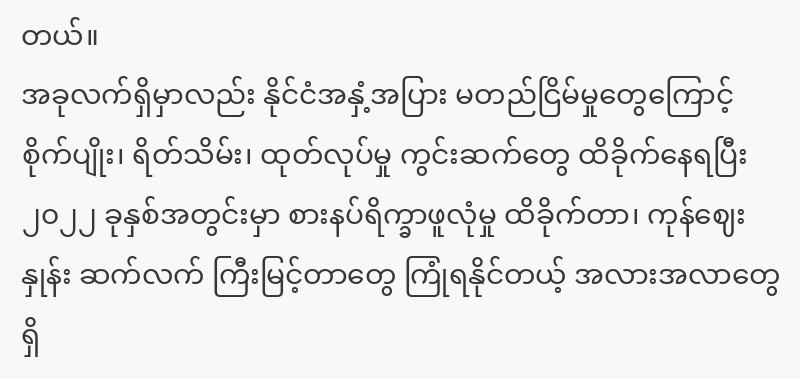တယ်။
အခုလက်ရှိမှာလည်း နိုင်ငံအနှံ့အပြား မတည်ငြိမ်မှုတွေကြောင့် စိုက်ပျိုး၊ ရိတ်သိမ်း၊ ထုတ်လုပ်မှု ကွင်းဆက်တွေ ထိခိုက်နေရပြီး ၂၀၂၂ ခုနှစ်အတွင်းမှာ စားနပ်ရိက္ခာဖူလုံမှု ထိခိုက်တာ၊ ကုန်ဈေးနှုန်း ဆက်လက် ကြီးမြင့်တာတွေ ကြုံရနိုင်တယ့် အလားအလာတွေ ရှိ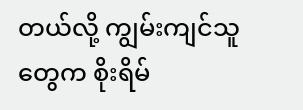တယ်လို့ ကျွမ်းကျင်သူတွေက စိုးရိမ်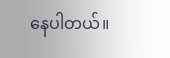နေပါတယ်။